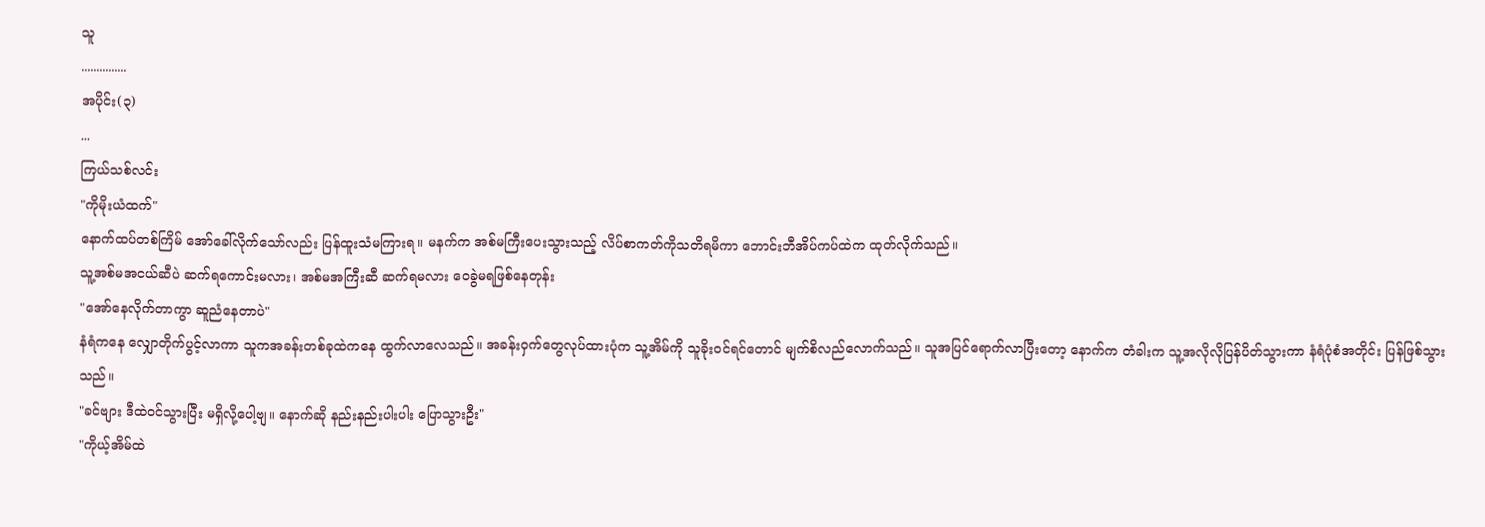သူ
...............
အပိုင်း(၃)
...
ကြယ်သစ်လင်း
"ကိုမိုးယံထက်"
နောက်ထပ်တစ်ကြိမ် အော်ခေါ်လိုက်သော်လည်း ပြန်ထူးသံမကြားရ။ မနက်က အစ်မကြီးပေးသွားသည့် လိပ်စာကတ်ကိုသတိရမိကာ ဘောင်းဘီအိပ်ကပ်ထဲက ထုတ်လိုက်သည်။
သူ့အစ်မအငယ်ဆီပဲ ဆက်ရကောင်းမလား၊ အစ်မအကြီးဆီ ဆက်ရမလား ဝေခွဲမရဖြစ်နေတုန်း
"အော်နေလိုက်တာကွာ ဆူညံနေတာပဲ"
နံရံကနေ လျှောတိုက်ပွင့်လာကာ သူကအခန်းတစ်ခုထဲကနေ ထွက်လာလေသည်။ အခန်းဝှက်တွေလုပ်ထားပုံက သူ့အိမ်ကို သူခိုးဝင်ရင်တောင် မျက်စိလည်လောက်သည်။ သူအပြင်ရောက်လာပြီးတော့ နောက်က တံခါးက သူ့အလိုလိုပြန်ပိတ်သွားကာ နံရံပုံစံအတိုင်း ပြန်ဖြစ်သွားသည်။
"ခင်ဗျား ဒီထဲဝင်သွားပြီး မရှိလို့ပေါ့ဗျ။ နောက်ဆို နည်းနည်းပါးပါး ပြောသွားဦး"
"ကိုယ့်အိမ်ထဲ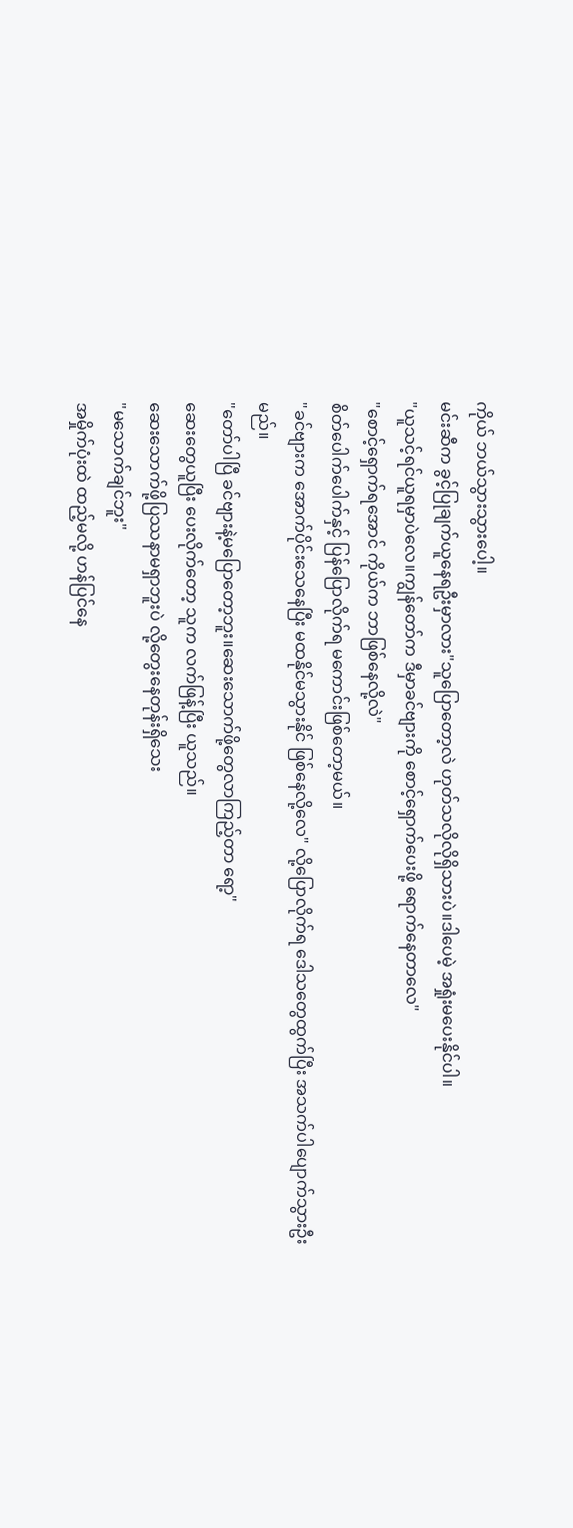ကိုယ် ဘယ်သွားသွားပေါ့။
မင်းဆီက ခွင့်ပြုချက်ယူနေရဦးမှာလား"သူပြောတော့လဲ ဟုတ်သလိုလိုရှိသားပဲ။ဒါပေမဲ့ အရှုံးမပေးနိုင်ပါ။
"ယူသင့်ရင်ယူရမှာပဲလေ။ကျွန်တော်က ဒီမှာခင်ဗျားကို စောင့်ရှောက်ပေးဖို့ ရောက်နေတာလေ"
"စောင့်ရှောက်ရအောင် ကိုယ်က ဘာဖြစ်နေလို့လဲ"
စိတ်ပေါက်ပေါက်နှင့် ပြန်ပြောလိုက်ရ မကောင်းဖြစ်တော့မယ်။
"ခင်ဗျားက အောက်ပိုင်းသေနေပြီး မထနိုင်မသွားနိုင် ဖြစ်နေလို့လေ" လို့ပြောလိုက်ရ ဒေါသတွေထွက်ပြီး အသက်ပါပျောက်သွားဦးမည်။
"တော်ပါပြီ ခင်ဗျားနဲ့မပြောတော့ဘူး။ဆေးသောက်ဖို့တွေလာကြည့်တာ ရော့"
ဆေးတွေယူပြီး ပေးလိုက်တော့ သူက လက်ဖြန့်ပြီး ယူသည်။
ဆေးသောက်ဖို့ပြဿနာမရှာဘူးပဲ လို့တွေးနေတုန်းရှိသေး
"မသောက်ချင်ဘူး"
အမှိုက်ပုံးထဲ ထည့်မလို့ ဟန်ပြင်နေ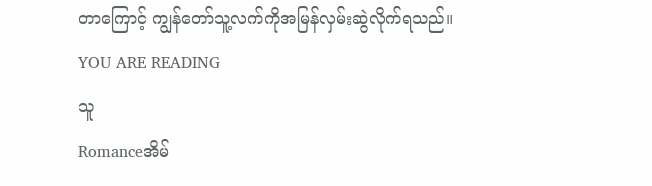တာကြောင့် ကျွန်တော်သူ့လက်ကိုအမြန်လှမ်းဆွဲလိုက်ရသည်။
YOU ARE READING
သူ
Romanceအိမ်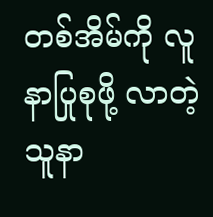တစ်အိမ်ကို လူနာပြုစုဖို့ လာတဲ့ သူနာ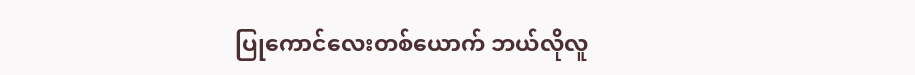ပြုကောင်လေးတစ်ယောက် ဘယ်လိုလူ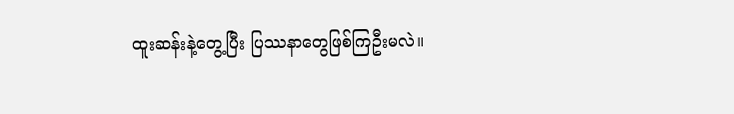ထူးဆန်းနဲ့တွေ့ပြီး ပြဿနာတွေဖြစ်ကြဦးမလဲ။